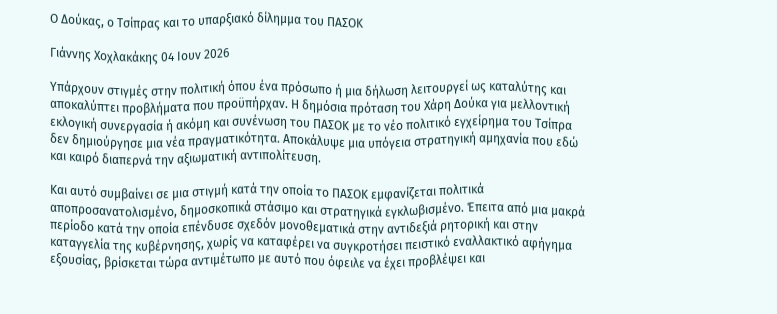Ο Δούκας, ο Τσίπρας και το υπαρξιακό δίλημμα του ΠΑΣΟΚ

Γιάννης Χοχλακάκης 04 Ιουν 2026

Υπάρχουν στιγμές στην πολιτική όπου ένα πρόσωπο ή μια δήλωση λειτουργεί ως καταλύτης και αποκαλύπτει προβλήματα που προϋπήρχαν. Η δημόσια πρόταση του Χάρη Δούκα για μελλοντική εκλογική συνεργασία ή ακόμη και συνένωση του ΠΑΣΟΚ με το νέο πολιτικό εγχείρημα του Τσίπρα δεν δημιούργησε μια νέα πραγματικότητα. Αποκάλυψε μια υπόγεια στρατηγική αμηχανία που εδώ και καιρό διαπερνά την αξιωματική αντιπολίτευση.

Και αυτό συμβαίνει σε μια στιγμή κατά την οποία το ΠΑΣΟΚ εμφανίζεται πολιτικά αποπροσανατολισμένο, δημοσκοπικά στάσιμο και στρατηγικά εγκλωβισμένο. Έπειτα από μια μακρά περίοδο κατά την οποία επένδυσε σχεδόν μονοθεματικά στην αντιδεξιά ρητορική και στην καταγγελία της κυβέρνησης, χωρίς να καταφέρει να συγκροτήσει πειστικό εναλλακτικό αφήγημα εξουσίας, βρίσκεται τώρα αντιμέτωπο με αυτό που όφειλε να έχει προβλέψει και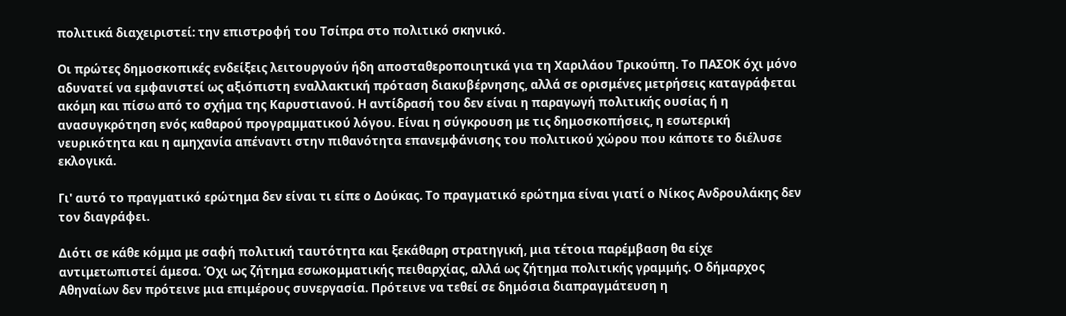πολιτικά διαχειριστεί: την επιστροφή του Τσίπρα στο πολιτικό σκηνικό.

Οι πρώτες δημοσκοπικές ενδείξεις λειτουργούν ήδη αποσταθεροποιητικά για τη Χαριλάου Τρικούπη. Το ΠΑΣΟΚ όχι μόνο αδυνατεί να εμφανιστεί ως αξιόπιστη εναλλακτική πρόταση διακυβέρνησης, αλλά σε ορισμένες μετρήσεις καταγράφεται ακόμη και πίσω από το σχήμα της Καρυστιανού. Η αντίδρασή του δεν είναι η παραγωγή πολιτικής ουσίας ή η ανασυγκρότηση ενός καθαρού προγραμματικού λόγου. Είναι η σύγκρουση με τις δημοσκοπήσεις, η εσωτερική νευρικότητα και η αμηχανία απέναντι στην πιθανότητα επανεμφάνισης του πολιτικού χώρου που κάποτε το διέλυσε εκλογικά.

Γι' αυτό το πραγματικό ερώτημα δεν είναι τι είπε ο Δούκας. Το πραγματικό ερώτημα είναι γιατί ο Νίκος Ανδρουλάκης δεν τον διαγράφει.

Διότι σε κάθε κόμμα με σαφή πολιτική ταυτότητα και ξεκάθαρη στρατηγική, μια τέτοια παρέμβαση θα είχε αντιμετωπιστεί άμεσα. Όχι ως ζήτημα εσωκομματικής πειθαρχίας, αλλά ως ζήτημα πολιτικής γραμμής. Ο δήμαρχος Αθηναίων δεν πρότεινε μια επιμέρους συνεργασία. Πρότεινε να τεθεί σε δημόσια διαπραγμάτευση η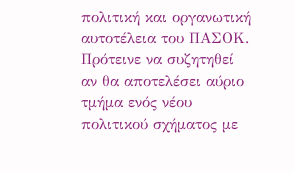πολιτική και οργανωτική αυτοτέλεια του ΠΑΣΟΚ. Πρότεινε να συζητηθεί αν θα αποτελέσει αύριο τμήμα ενός νέου πολιτικού σχήματος με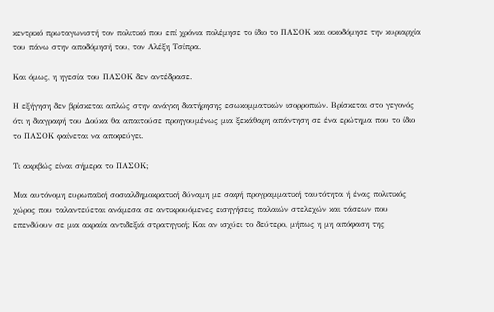κεντρικό πρωταγωνιστή τον πολιτικό που επί χρόνια πολέμησε το ίδιο το ΠΑΣΟΚ και οικοδόμησε την κυριαρχία του πάνω στην αποδόμησή του, τον Αλέξη Τσίπρα.

Και όμως, η ηγεσία του ΠΑΣΟΚ δεν αντέδρασε.

Η εξήγηση δεν βρίσκεται απλώς στην ανάγκη διατήρησης εσωκομματικών ισορροπιών. Βρίσκεται στο γεγονός ότι η διαγραφή του Δούκα θα απαιτούσε προηγουμένως μια ξεκάθαρη απάντηση σε ένα ερώτημα που το ίδιο το ΠΑΣΟΚ φαίνεται να αποφεύγει.

Τι ακριβώς είναι σήμερα το ΠΑΣΟΚ;

Μια αυτόνομη ευρωπαϊκή σοσιαλδημοκρατική δύναμη με σαφή προγραμματική ταυτότητα ή ένας πολιτικός χώρος που ταλαντεύεται ανάμεσα σε αντικρουόμενες εισηγήσεις παλαιών στελεχών και τάσεων που επενδύουν σε μια ακραία αντιδεξιά στρατηγική; Και αν ισχύει το δεύτερο, μήπως η μη απόφαση της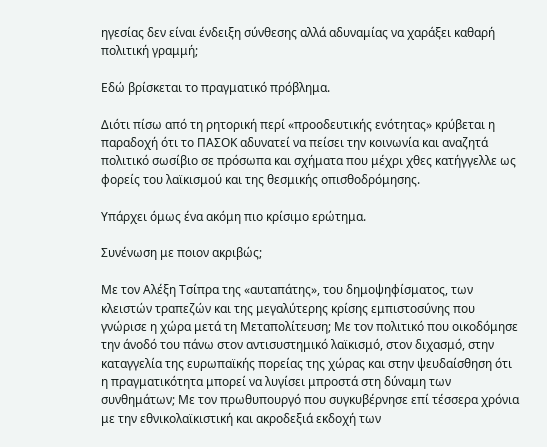ηγεσίας δεν είναι ένδειξη σύνθεσης αλλά αδυναμίας να χαράξει καθαρή πολιτική γραμμή;

Εδώ βρίσκεται το πραγματικό πρόβλημα.

Διότι πίσω από τη ρητορική περί «προοδευτικής ενότητας» κρύβεται η παραδοχή ότι το ΠΑΣΟΚ αδυνατεί να πείσει την κοινωνία και αναζητά πολιτικό σωσίβιο σε πρόσωπα και σχήματα που μέχρι χθες κατήγγελλε ως φορείς του λαϊκισμού και της θεσμικής οπισθοδρόμησης.

Υπάρχει όμως ένα ακόμη πιο κρίσιμο ερώτημα.

Συνένωση με ποιον ακριβώς;

Με τον Αλέξη Τσίπρα της «αυταπάτης», του δημοψηφίσματος, των κλειστών τραπεζών και της μεγαλύτερης κρίσης εμπιστοσύνης που γνώρισε η χώρα μετά τη Μεταπολίτευση; Με τον πολιτικό που οικοδόμησε την άνοδό του πάνω στον αντισυστημικό λαϊκισμό, στον διχασμό, στην καταγγελία της ευρωπαϊκής πορείας της χώρας και στην ψευδαίσθηση ότι η πραγματικότητα μπορεί να λυγίσει μπροστά στη δύναμη των συνθημάτων; Με τον πρωθυπουργό που συγκυβέρνησε επί τέσσερα χρόνια με την εθνικολαϊκιστική και ακροδεξιά εκδοχή των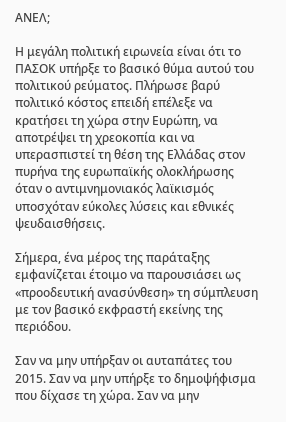ΑΝΕΛ;

Η μεγάλη πολιτική ειρωνεία είναι ότι το ΠΑΣΟΚ υπήρξε το βασικό θύμα αυτού του πολιτικού ρεύματος. Πλήρωσε βαρύ πολιτικό κόστος επειδή επέλεξε να κρατήσει τη χώρα στην Ευρώπη, να αποτρέψει τη χρεοκοπία και να υπερασπιστεί τη θέση της Ελλάδας στον πυρήνα της ευρωπαϊκής ολοκλήρωσης όταν ο αντιμνημονιακός λαϊκισμός υποσχόταν εύκολες λύσεις και εθνικές ψευδαισθήσεις.

Σήμερα, ένα μέρος της παράταξης εμφανίζεται έτοιμο να παρουσιάσει ως «προοδευτική ανασύνθεση» τη σύμπλευση με τον βασικό εκφραστή εκείνης της περιόδου.

Σαν να μην υπήρξαν οι αυταπάτες του 2015. Σαν να μην υπήρξε το δημοψήφισμα που δίχασε τη χώρα. Σαν να μην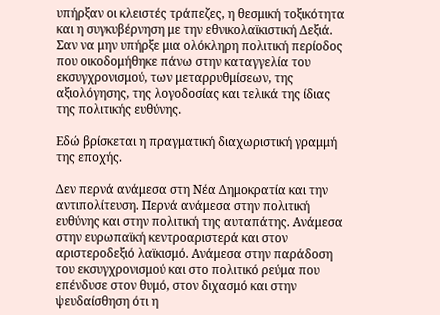υπήρξαν οι κλειστές τράπεζες, η θεσμική τοξικότητα και η συγκυβέρνηση με την εθνικολαϊκιστική Δεξιά. Σαν να μην υπήρξε μια ολόκληρη πολιτική περίοδος που οικοδομήθηκε πάνω στην καταγγελία του εκσυγχρονισμού, των μεταρρυθμίσεων, της αξιολόγησης, της λογοδοσίας και τελικά της ίδιας της πολιτικής ευθύνης.

Εδώ βρίσκεται η πραγματική διαχωριστική γραμμή της εποχής.

Δεν περνά ανάμεσα στη Νέα Δημοκρατία και την αντιπολίτευση. Περνά ανάμεσα στην πολιτική ευθύνης και στην πολιτική της αυταπάτης. Ανάμεσα στην ευρωπαϊκή κεντροαριστερά και στον αριστεροδεξιό λαϊκισμό. Ανάμεσα στην παράδοση του εκσυγχρονισμού και στο πολιτικό ρεύμα που επένδυσε στον θυμό, στον διχασμό και στην ψευδαίσθηση ότι η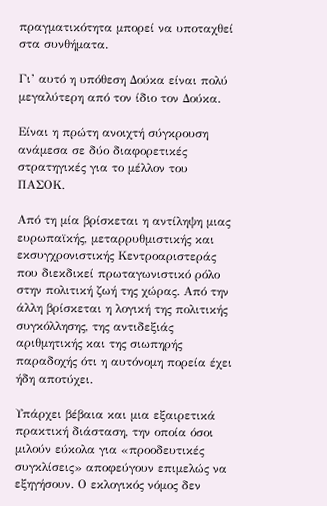πραγματικότητα μπορεί να υποταχθεί στα συνθήματα.

Γι’ αυτό η υπόθεση Δούκα είναι πολύ μεγαλύτερη από τον ίδιο τον Δούκα.

Είναι η πρώτη ανοιχτή σύγκρουση ανάμεσα σε δύο διαφορετικές στρατηγικές για το μέλλον του ΠΑΣΟΚ.

Από τη μία βρίσκεται η αντίληψη μιας ευρωπαϊκής, μεταρρυθμιστικής και εκσυγχρονιστικής Κεντροαριστεράς που διεκδικεί πρωταγωνιστικό ρόλο στην πολιτική ζωή της χώρας. Από την άλλη βρίσκεται η λογική της πολιτικής συγκόλλησης, της αντιδεξιάς αριθμητικής και της σιωπηρής παραδοχής ότι η αυτόνομη πορεία έχει ήδη αποτύχει.

Υπάρχει βέβαια και μια εξαιρετικά πρακτική διάσταση, την οποία όσοι μιλούν εύκολα για «προοδευτικές συγκλίσεις» αποφεύγουν επιμελώς να εξηγήσουν. Ο εκλογικός νόμος δεν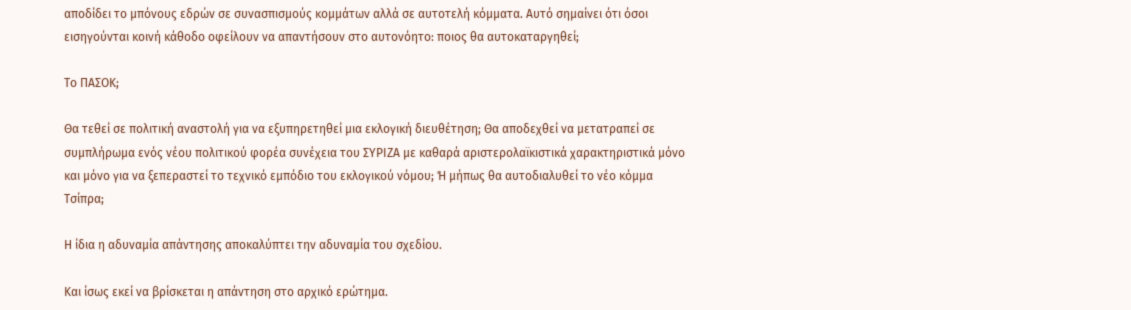αποδίδει το μπόνους εδρών σε συνασπισμούς κομμάτων αλλά σε αυτοτελή κόμματα. Αυτό σημαίνει ότι όσοι εισηγούνται κοινή κάθοδο οφείλουν να απαντήσουν στο αυτονόητο: ποιος θα αυτοκαταργηθεί;

Το ΠΑΣΟΚ;

Θα τεθεί σε πολιτική αναστολή για να εξυπηρετηθεί μια εκλογική διευθέτηση; Θα αποδεχθεί να μετατραπεί σε συμπλήρωμα ενός νέου πολιτικού φορέα συνέχεια του ΣΥΡΙΖΑ με καθαρά αριστερολαϊκιστικά χαρακτηριστικά μόνο και μόνο για να ξεπεραστεί το τεχνικό εμπόδιο του εκλογικού νόμου; Ή μήπως θα αυτοδιαλυθεί το νέο κόμμα Τσίπρα;

Η ίδια η αδυναμία απάντησης αποκαλύπτει την αδυναμία του σχεδίου.

Και ίσως εκεί να βρίσκεται η απάντηση στο αρχικό ερώτημα.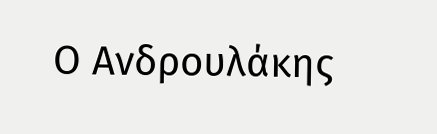Ο Ανδρουλάκης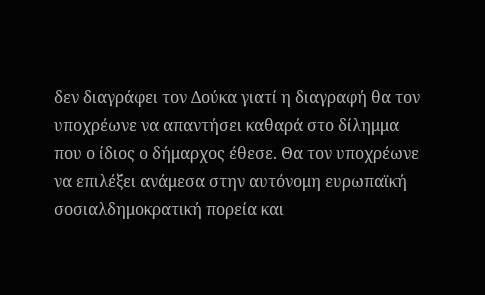δεν διαγράφει τον Δούκα γιατί η διαγραφή θα τον υποχρέωνε να απαντήσει καθαρά στο δίλημμα που ο ίδιος ο δήμαρχος έθεσε. Θα τον υποχρέωνε να επιλέξει ανάμεσα στην αυτόνομη ευρωπαϊκή σοσιαλδημοκρατική πορεία και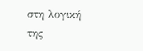στη λογική της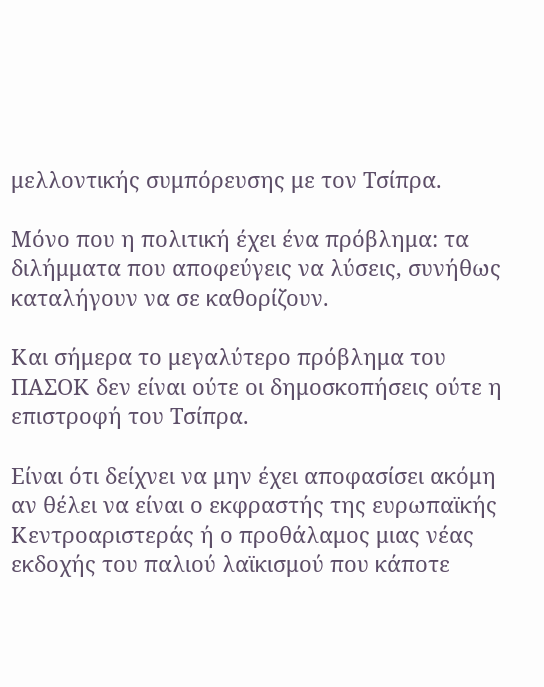μελλοντικής συμπόρευσης με τον Τσίπρα.

Μόνο που η πολιτική έχει ένα πρόβλημα: τα διλήμματα που αποφεύγεις να λύσεις, συνήθως καταλήγουν να σε καθορίζουν.

Και σήμερα το μεγαλύτερο πρόβλημα του ΠΑΣΟΚ δεν είναι ούτε οι δημοσκοπήσεις ούτε η επιστροφή του Τσίπρα.

Είναι ότι δείχνει να μην έχει αποφασίσει ακόμη αν θέλει να είναι ο εκφραστής της ευρωπαϊκής Κεντροαριστεράς ή ο προθάλαμος μιας νέας εκδοχής του παλιού λαϊκισμού που κάποτε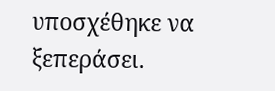υποσχέθηκε να ξεπεράσει.